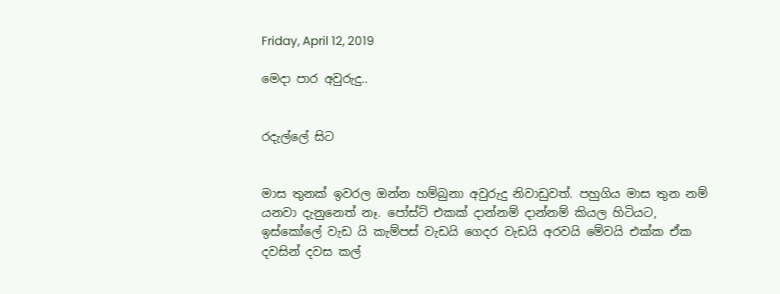Friday, April 12, 2019

මෙදා පාර අවුරුදු..


රදැල්ලේ සිට


මාස තුනක් ඉවරල ඔන්න හම්බුනා අවුරුදු නිවාඩුවත්. පහුගිය මාස තුන නම් යනවා දැනුනෙත් නෑ. පෝස්ට් එකක් දාන්නම් දාන්නම් කියල හිටියට, ඉස්කෝලේ වැඩ යි කැම්පස් වැඩයි ගෙදර වැඩයි අරවයි මේවයි එක්ක ඒක දවසින් දවස කල්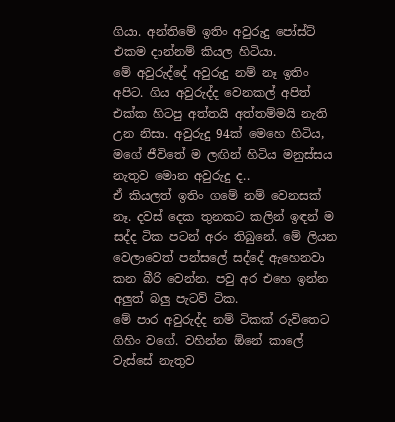ගියා. අන්තිමේ ඉතිං අවුරුදු පෝස්ට් එකම දාන්නම් කියල හිටියා.
මේ අවුරුද්දේ අවුරුදු නම් නෑ ඉතිං අපිට. ගිය අවුරුද්ද වෙනකල් අපිත් එක්ක හිටපු අත්තයි අත්තම්මයි නැති උන නිසා. අවුරුදු 94ක් මෙහෙ හිටිය, මගේ ජීවිතේ ම ලඟින් හිටිය මනුස්සය නැතුව මොන අවුරුදු ද..
ඒ කියලත් ඉතිං ගමේ නම් වෙනසක් නෑ. දවස් දෙක තුනකට කලින් ඉඳන් ම සද්ද ටික පටන් අරං තිබුනේ. මේ ලියන වෙලාවෙත් පන්සලේ සද්දේ ඇහෙනවා කන බීරි වෙන්න. පවු අර එහෙ ඉන්න අලුත් බලු පැටව් ටික.
මේ පාර අවුරුද්ද නම් ටිකක් රුවිතෙට ගිහිං වගේ. වහින්න ඕනේ කාලේ වැස්සේ නැතුව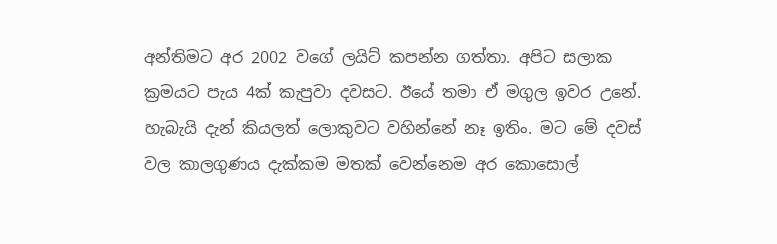අන්තිමට අර 2002 වගේ ලයිට් කපන්න ගත්තා. අපිට සලාක ක්‍රමයට පැය 4ක් කැපුවා දවසට. ඊයේ තමා ඒ මගුල ඉවර උනේ. හැබැයි දැන් කියලත් ලොකුවට වහින්නේ නෑ ඉතිං. මට මේ දවස් වල කාලගුණය දැක්කම මතක් වෙන්නෙම අර කොසොල්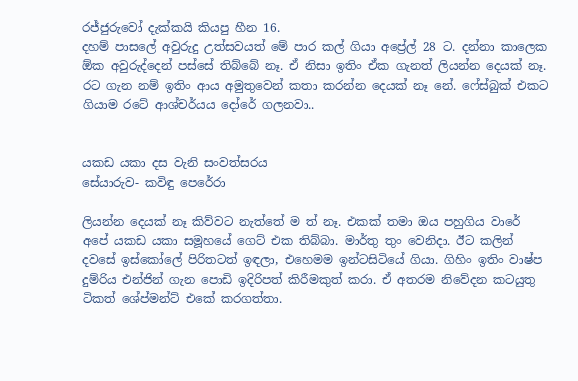රජ්ජුරුවෝ දැක්කයි කියපු හීන 16.
දහම් පාසලේ අවුරුදු උත්සවයත් මේ පාර කල් ගියා අප්‍රේල් 28 ට. දන්නා කාලෙක ඕක අවුරුද්දෙන් පස්සේ තිබ්බේ නෑ. ඒ නිසා ඉතිං ඒක ගැනත් ලියන්න දෙයක් නෑ. රට ගැන නම් ඉතිං ආය අමුතුවෙන් කතා කරන්න දෙයක් නෑ නේ. ෆේස්බුක් එකට ගියාම රටේ ආශ්චර්යය දෝරේ ගලනවා..


යකඩ යකා දස වැනි සංවත්සරය
සේයාරුව- කවිඳු පෙරේරා

ලියන්න දෙයක් නෑ කිව්වට නැත්තේ ම ත් නෑ. එකක් තමා ඔය පහුගිය වාරේ අපේ යකඩ යකා සමූහයේ ගෙට් එක තිබ්බා. මාර්තු තුං වෙනිදා. ඊට කලින් දවසේ ඉස්කෝලේ පිරිතටත් ඉඳලා, එහෙමම ඉන්ටසිටියේ ගියා. ගිහිං ඉතිං වාෂ්ප දුම්රිය එන්ජින් ගැන පොඩි ඉදිරිපත් කිරීමකුත් කරා. ඒ අතරම නිවේදන කටයුතු ටිකත් ශේප්මන්ට් එකේ කරගත්තා.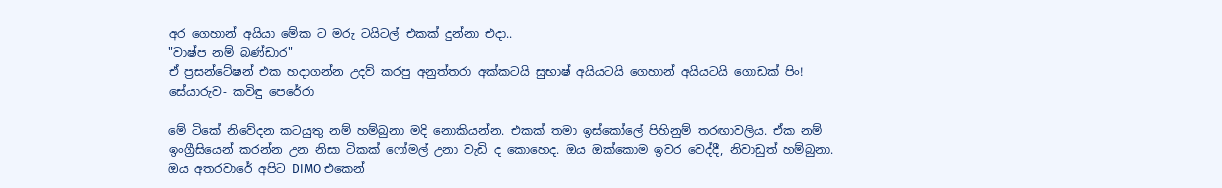අර ගෙහාන් අයියා මේක ට මරු ටයිටල් එකක් දුන්නා එදා..
"වාෂ්ප නම් බණ්ඩාර"
ඒ ප්‍රසන්ටේෂන් එක හදාගන්න උදව් කරපු අනුත්තරා අක්කටයි සුභාෂ් අයියටයි ගෙහාන් අයියටයි ගොඩක් පිං!
සේයාරුව- කවිඳු පෙරේරා

මේ ටිකේ නිවේදන කටයුතු නම් හම්බුනා මදි නොකියන්න. එකක් තමා ඉස්කෝලේ පිහිනුම් තරඟාවලිය. ඒක නම් ඉංග්‍රීසියෙන් කරන්න උන නිසා ටිකක් ෆෝමල් උනා වැඩි ද කොහෙද. ඔය ඔක්කොම ඉවර වෙද්දී, නිවාඩුත් හම්බුනා. ඔය අතරවාරේ අපිට DIMO එකෙන්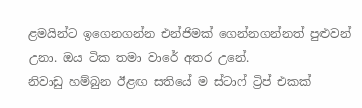ළමයින්ට ඉගෙනගන්න එන්ජිමක් ගෙන්නගන්නත් පුළුවන් උනා. ඔය ටික තමා වාරේ අතර උනේ.
නිවාඩු හම්බුන ඊළඟ සතියේ ම ස්ටාෆ් ට්‍රිප් එකක්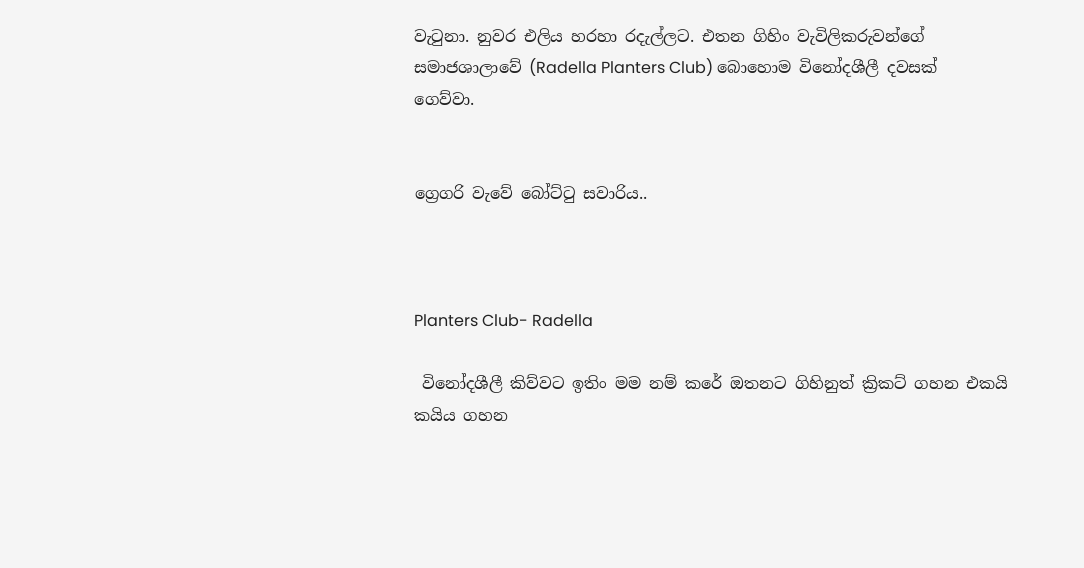වැටුනා. නුවර එලිය හරහා රදැල්ලට. එතන ගිහිං වැවිලිකරුවන්ගේ සමාජශාලාවේ (Radella Planters Club) බොහොම විනෝදශීලී දවසක් ගෙව්වා.


ග්‍රෙගරි වැවේ බෝට්ටු සවාරිය..



Planters Club- Radella

 විනෝදශීලී කිව්වට ඉතිං මම නම් කරේ ඔතනට ගිහිනුත් ක්‍රිකට් ගහන එකයි කයිය ගහන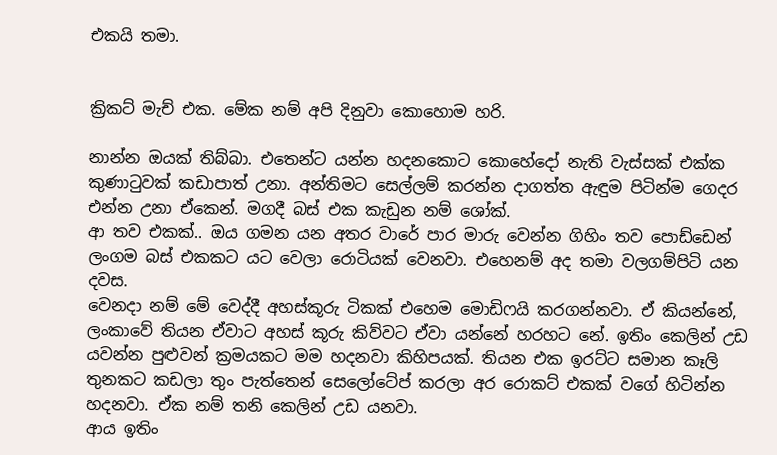එකයි තමා.


ක්‍රිකට් මැච් එක. මේක නම් අපි දිනුවා කොහොම හරි.

නාන්න ඔයක් තිබ්බා. එතෙන්ට යන්න හදනකොට කොහේදෝ නැති වැස්සක් එක්ක කුණාටුවක් කඩාපාත් උනා. අන්තිමට සෙල්ලම් කරන්න දාගත්ත ඇඳුම පිටින්ම ගෙදර එන්න උනා ඒකෙන්. මගදී බස් එක කැඩුන නම් ශෝක්.
ආ තව එකක්.. ඔය ගමන යන අතර වාරේ පාර මාරු වෙන්න ගිහිං තව පොඩ්ඩෙන් ලංගම බස් එකකට යට වෙලා රොටියක් වෙනවා. එහෙනම් අද තමා වලගම්පිටි යන දවස.
වෙනදා නම් මේ වෙද්දී අහස්කූරු ටිකක් එහෙම මොඩිෆයි කරගන්නවා. ඒ කියන්නේ, ලංකාවේ තියන ඒවාට අහස් කූරු කිව්වට ඒවා යන්නේ හරහට නේ. ඉතිං කෙලින් උඩ යවන්න පුළුවන් ක්‍රමයකට මම හදනවා කිහිපයක්. තියන එක ඉරට්ට සමාන කෑලි තුනකට කඩලා තුං පැත්තෙන් සෙලෝටේප් කරලා අර රොකට් එකක් වගේ හිටින්න හදනවා. ඒක නම් තනි කෙලින් උඩ යනවා.
ආය ඉතිං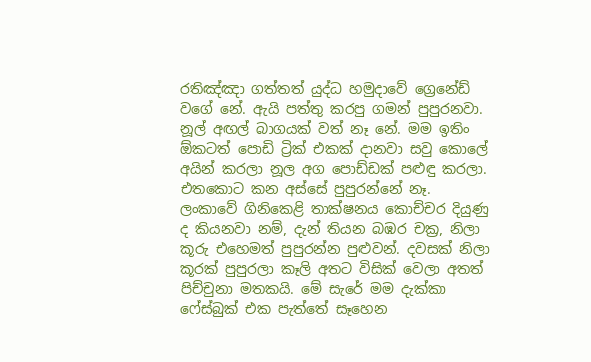රතිඤ්ඤා ගත්තත් යුද්ධ හමුදාවේ ග්‍රෙනේඩ් වගේ නේ. ඇයි පත්තු කරපු ගමන් පුපුරනවා. නූල් අඟල් බාගයක් වත් නෑ නේ. මම ඉතිං ඕකටත් පොඩි ට්‍රික් එකක් දානවා සවු කොලේ අයින් කරලා නූල අග පොඩ්ඩක් පළුඳු කරලා. එතකොට කන අස්සේ පුපුරන්නේ නෑ.
ලංකාවේ ගිනිකෙළි තාක්ෂනය කොච්චර දියුණු ද කියනවා නම්, දැන් තියන බඹර චක්‍ර, නිලා කූරු එහෙමත් පුපුරන්න පුළුවන්. දවසක් නිලා කූරක් පුපුරලා කෑලි අතට විසික් වෙලා අතත් පිච්චුනා මතකයි. මේ සැරේ මම දැක්කා ෆේස්බුක් එක පැත්තේ සෑහෙන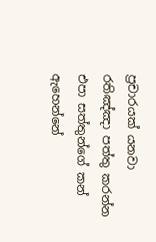ප්‍රචාරයක් යනවා රතිඤ්ඤා පත්තු කරන්න එපා සත්තුන්ගේ කන් ඇහෙන්නේ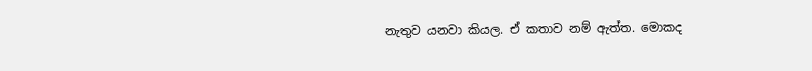නැතුව යනවා කියල. ඒ කතාව නම් ඇත්ත. මොකද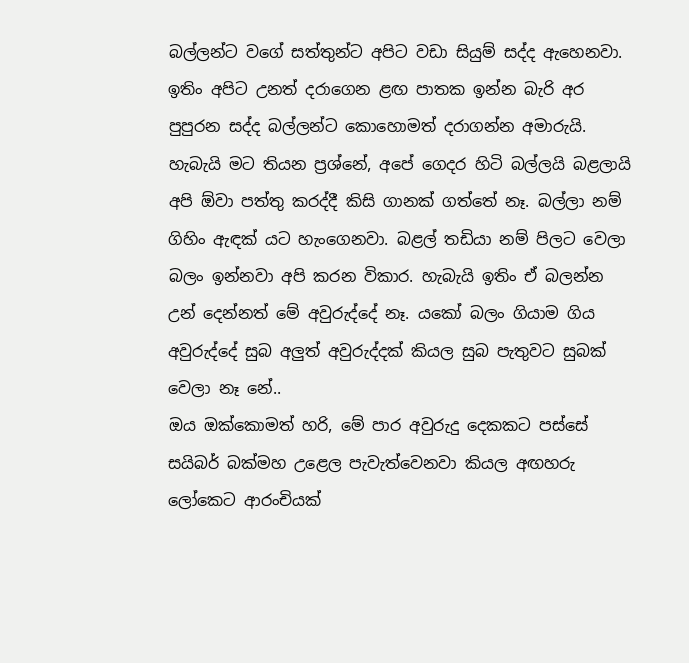බල්ලන්ට වගේ සත්තුන්ට අපිට වඩා සියුම් සද්ද ඇහෙනවා. ඉතිං අපිට උනත් දරාගෙන ළඟ පාතක ඉන්න බැරි අර පුපුරන සද්ද බල්ලන්ට කොහොමත් දරාගන්න අමාරුයි.
හැබැයි මට තියන ප්‍රශ්නේ, අපේ ගෙදර හිටි බල්ලයි බළලායි අපි ඕවා පත්තු කරද්දී කිසි ගානක් ගත්තේ නෑ. බල්ලා නම් ගිහිං ඇඳක් යට හැංගෙනවා. බළල් තඩියා නම් පිලට වෙලා බලං ඉන්නවා අපි කරන විකාර. හැබැයි ඉතිං ඒ බලන්න උන් දෙන්නත් මේ අවුරුද්දේ නෑ. යකෝ බලං ගියාම ගිය අවුරුද්දේ සුබ අලුත් අවුරුද්දක් කියල සුබ පැතුවට සුබක් වෙලා නෑ නේ..
ඔය ඔක්කොමත් හරි, මේ පාර අවුරුදු දෙකකට පස්සේ සයිබර් බක්මහ උළෙල පැවැත්වෙනවා කියල අඟහරු ලෝකෙට ආරංචියක්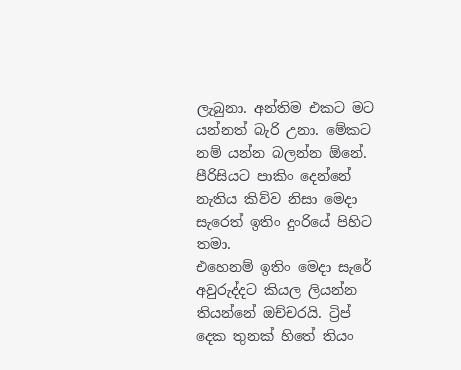ලැබුනා. අන්තිම එකට මට යන්නත් බැරි උනා. මේකට නම් යන්න බලන්න ඕනේ. පීරිසියට පාකිං දෙන්නේ නැතිය කිව්ව නිසා මෙදා සැරෙත් ඉතිං දුංරියේ පිහිට තමා.
එහෙනම් ඉතිං මෙදා සැරේ අවුරුද්දට කියල ලියන්න තියන්නේ ඔච්චරයි. ට්‍රිප් දෙක තුනක් හිතේ තියං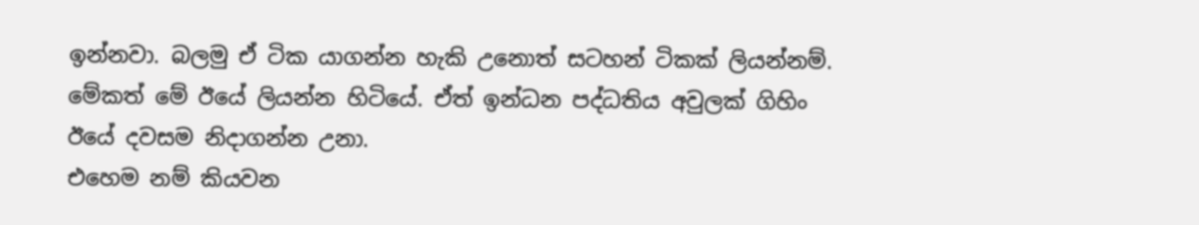ඉන්නවා. බලමු ඒ ටික යාගන්න හැකි උනොත් සටහන් ටිකක් ලියන්නම්. මේකත් මේ ඊයේ ලියන්න හිටියේ. ඒත් ඉන්ධන පද්ධතිය අවුලක් ගිහිං ඊයේ දවසම නිදාගන්න උනා.
එහෙම නම් කියවන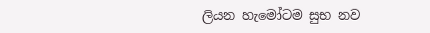ලියන හැමෝටම සුභ නව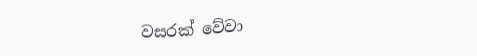වසරක් වේවා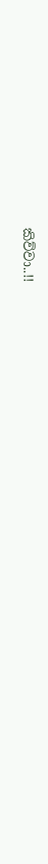කිව්වා..!!